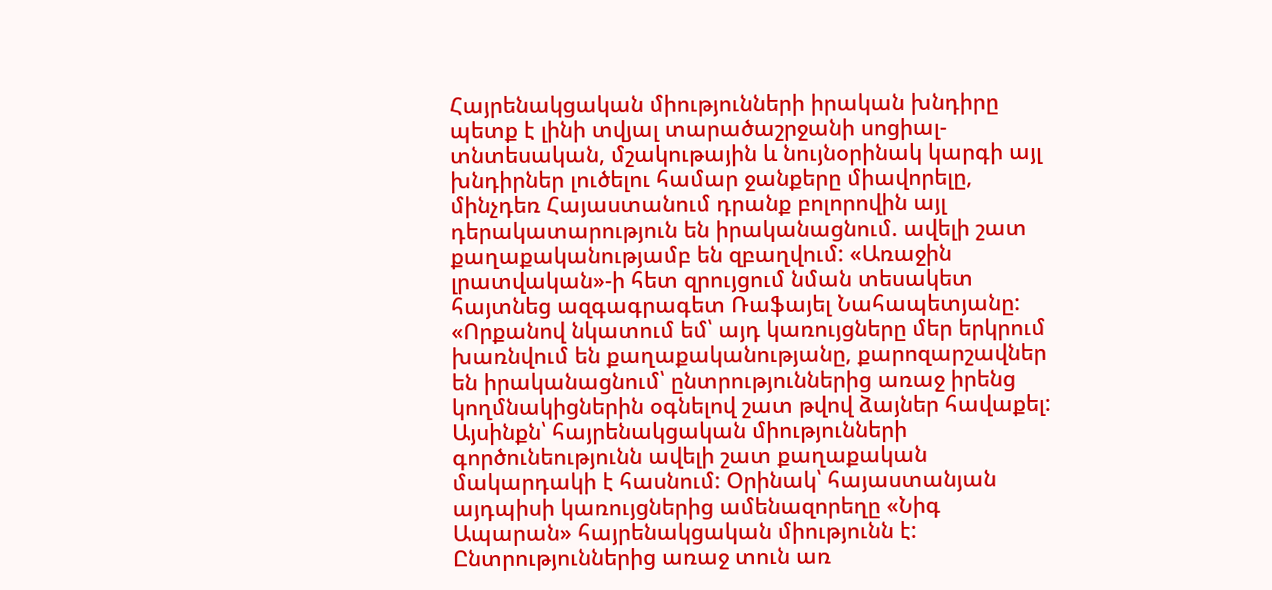Հայրենակցական միությունների իրական խնդիրը պետք է լինի տվյալ տարածաշրջանի սոցիալ-տնտեսական, մշակութային և նույնօրինակ կարգի այլ խնդիրներ լուծելու համար ջանքերը միավորելը, մինչդեռ Հայաստանում դրանք բոլորովին այլ դերակատարություն են իրականացնում. ավելի շատ քաղաքականությամբ են զբաղվում: «Առաջին լրատվական»-ի հետ զրույցում նման տեսակետ հայտնեց ազգագրագետ Ռաֆայել Նահապետյանը:
«Որքանով նկատում եմ՝ այդ կառույցները մեր երկրում խառնվում են քաղաքականությանը, քարոզարշավներ են իրականացնում՝ ընտրություններից առաջ իրենց կողմնակիցներին օգնելով շատ թվով ձայներ հավաքել: Այսինքն՝ հայրենակցական միությունների գործունեությունն ավելի շատ քաղաքական մակարդակի է հասնում: Օրինակ՝ հայաստանյան այդպիսի կառույցներից ամենազորեղը «Նիգ Ապարան» հայրենակցական միությունն է: Ընտրություններից առաջ տուն առ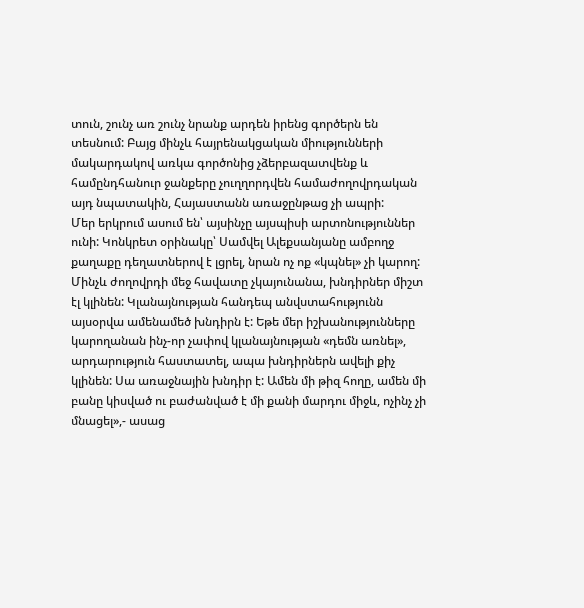տուն, շունչ առ շունչ նրանք արդեն իրենց գործերն են տեսնում: Բայց մինչև հայրենակցական միությունների մակարդակով առկա գործոնից չձերբազատվենք և համընդհանուր ջանքերը չուղղորդվեն համաժողովրդական այդ նպատակին, Հայաստանն առաջընթաց չի ապրի:
Մեր երկրում ասում են՝ այսինչը այսպիսի արտոնություններ ունի: Կոնկրետ օրինակը՝ Սամվել Ալեքսանյանը ամբողջ քաղաքը դեղատներով է լցրել, նրան ոչ ոք «կպնել» չի կարող: Մինչև ժողովրդի մեջ հավատը չկայունանա, խնդիրներ միշտ էլ կլինեն: Կլանայնության հանդեպ անվստահությունն այսօրվա ամենամեծ խնդիրն է: Եթե մեր իշխանությունները կարողանան ինչ-որ չափով կլանայնության «դեմն առնել», արդարություն հաստատել, ապա խնդիրներն ավելի քիչ կլինեն: Սա առաջնային խնդիր է: Ամեն մի թիզ հողը, ամեն մի բանը կիսված ու բաժանված է մի քանի մարդու միջև, ոչինչ չի մնացել»,- ասաց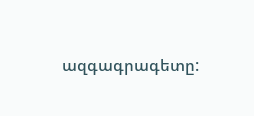ազգագրագետը: